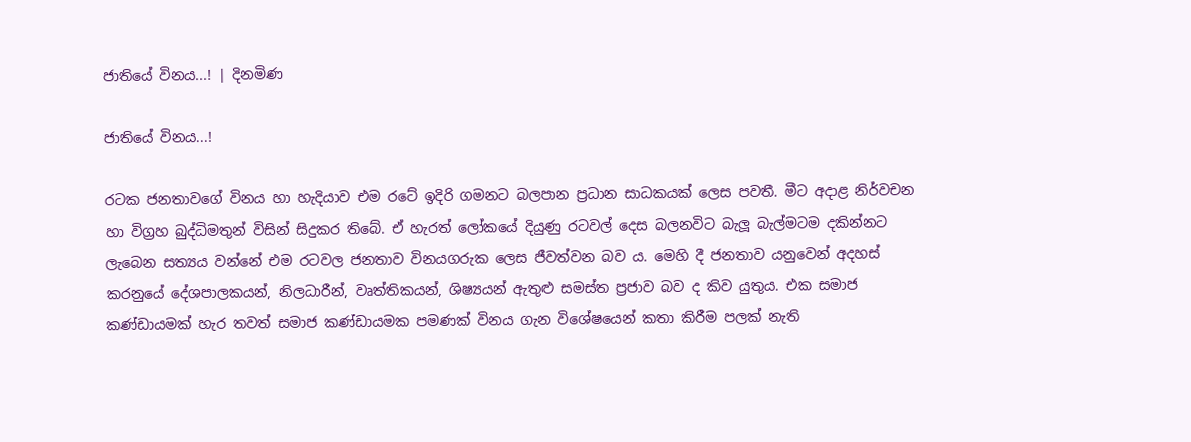ජාතියේ විනය...! | දිනමිණ

ජාතියේ විනය...!

රටක ජනතාවගේ විනය හා හැදියාව එම රටේ ඉදිරි ගමනට බලපාන ප්‍රධාන සාධකයක් ලෙස පවතී. මීට අදාළ නිර්වචන හා විග්‍රහ බුද්ධිමතුන් විසින් සිදුකර තිබේ. ඒ හැරත් ලෝකයේ දියුණු රටවල් දෙස බලනවිට බැලූ බැල්මටම දකින්නට ලැබෙන සත්‍යය වන්නේ එම රටවල ජනතාව විනයගරුක ලෙස ජීවත්වන බව ය. මෙහි දී ජනතාව යනුවෙන් අදහස් කරනුයේ දේශපාලකයන්, නිලධාරීන්, වෘත්තිකයන්, ශිෂ්‍යයන් ඇතුළු සමස්ත ප්‍රජාව බව ද කිව යුතුය. එක සමාජ කණ්ඩායමක් හැර තවත් සමාජ කණ්ඩායමක පමණක් විනය ගැන විශේෂයෙන් කතා කිරීම පලක් නැති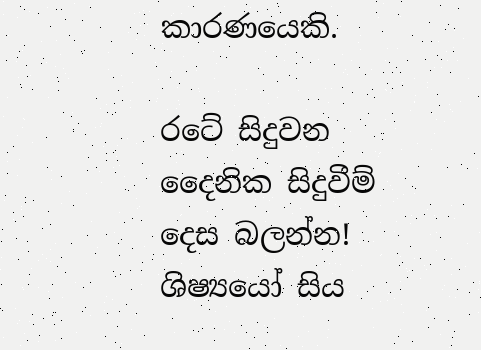කාරණයෙකි.

රටේ සිදුවන දෛනික සිදුවීම් දෙස බලන්න! ශිෂ්‍යයෝ සිය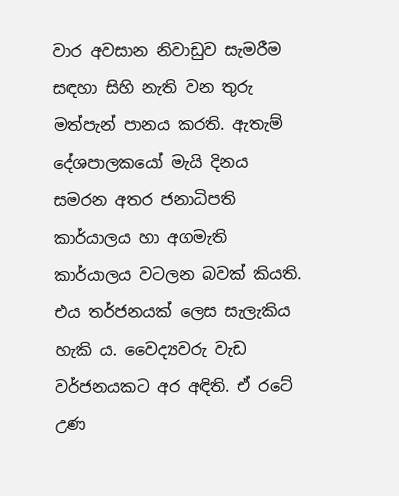වාර අවසාන නිවාඩුව සැමරීම සඳහා සිහි නැති වන තුරු මත්පැන් පානය කරති. ඇතැම් දේශපාලකයෝ මැයි දිනය සමරන අතර ජනාධිපති කාර්යාලය හා අගමැති කාර්යාලය වටලන බවක් කියති. එය තර්ජනයක් ලෙස සැලැකිය හැකි ය. වෛද්‍යවරු වැඩ වර්ජනයකට අර අඳිති. ඒ රටේ උණ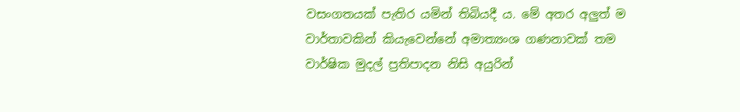වසංගතයක් පැතිර යමින් තිබියදී ය. මේ අතර අලුත් ම වාර්තාවකින් කියැවෙන්නේ අමාත්‍යංශ ගණනාවක් තම වාර්ෂික මුදල් ප්‍රතිපාදන නිසි අයුරින්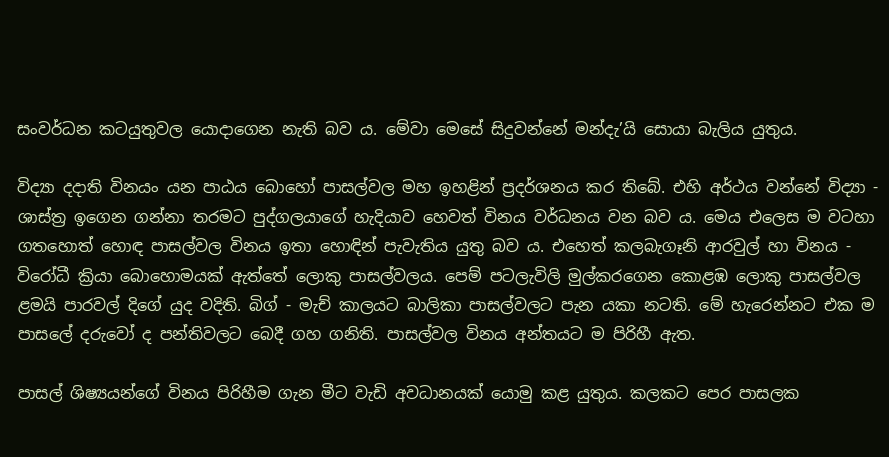සංවර්ධන කටයුතුවල යොදාගෙන නැති බව ය. මේවා මෙසේ සිදුවන්නේ මන්දැ’යි සොයා බැලිය යුතුය.

විද්‍යා දදාති විනයං යන පාඨය බොහෝ පාසල්වල මහ ඉහළින් ප්‍රදර්ශනය කර තිබේ. එහි අර්ථය වන්නේ විද්‍යා - ශාස්ත්‍ර ඉගෙන ගන්නා තරමට පුද්ගලයාගේ හැදියාව හෙවත් විනය වර්ධනය වන බව ය. මෙය එලෙස ම වටහා ගතහොත් හොඳ පාසල්වල විනය ඉතා හොඳින් පැවැතිය යුතු බව ය. එහෙත් කලබැගෑනි ආරවුල් හා විනය - විරෝධී ක්‍රියා බොහොමයක් ඇත්තේ ලොකු පාසල්වලය. පෙම් පටලැවිලි මුල්කරගෙන කොළඹ ලොකු පාසල්වල ළමයි පාරවල් දිගේ යුද වදිති. බිග් - මැච් කාලයට බාලිකා පාසල්වලට පැන යකා නටති. මේ හැරෙන්නට එක ම පාසලේ දරුවෝ ද පන්තිවලට බෙදී ගහ ගනිති. පාසල්වල විනය අන්තයට ම පිරිහී ඇත.

පාසල් ශිෂ්‍යයන්ගේ විනය පිරිහීම ගැන මීට වැඩි අවධානයක් යොමු කළ යුතුය. කලකට පෙර පාසලක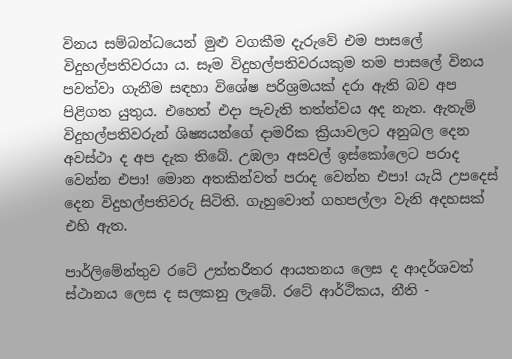විනය සම්බන්ධයෙන් මුළු වගකීම දැරුවේ එම පාසලේ විදුහල්පතිවරයා ය. සෑම විදුහල්පතිවරයකුම තම පාසලේ විනය පවත්වා ගැනීම සඳහා විශේෂ පරිශ්‍රමයක් දරා ඇති බව අප පිළිගත යුතුය. එහෙත් එදා පැවැති තත්ත්වය අද නැත. ඇතැම් විදුහල්පතිවරුන් ශිෂ්‍යයන්ගේ දාමරික ක්‍රියාවලට අනුබල දෙන අවස්ථා ද අප දැක තිබේ. උඹලා අසවල් ඉස්කෝලෙට පරාද වෙන්න එපා! මොන අතකින්වත් පරාද වෙන්න එපා! යැයි උපදෙස් දෙන විදුහල්පතිවරු සිටිති. ගැහුවොත් ගහපල්ලා වැනි අදහසක් එහි ඇත.

පාර්ලිමේන්තුව රටේ උත්තරීතර ආයතනය ලෙස ද ආදර්ශවත් ස්ථානය ලෙස ද සලකනු ලැබේ. රටේ ආර්ථිකය, නීති -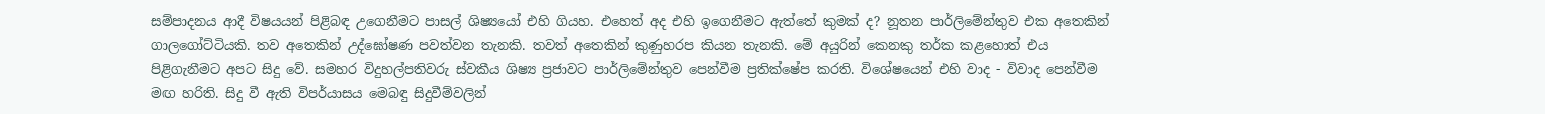සම්පාදනය ආදී විෂයයන් පිළිබඳ උගෙනීමට පාසල් ශිෂ්‍යයෝ එහි ගියහ. එහෙත් අද එහි ඉගෙනීමට ඇත්තේ කුමක් ද? නූතන පාර්ලිමේන්තුව එක අතෙකින් ගාලගෝට්ටියකි. තව අතෙකින් උද්ඝෝෂණ පවත්වන තැනකි. තවත් අතෙකින් කුණුහරප කියන තැනකි. මේ අයුරින් කෙනකු තර්ක කළහොත් එය පිළිගැනීමට අපට සිදු වේ. සමහර විදුහල්පතිවරු ස්වකීය ශිෂ්‍ය ප්‍රජාවට පාර්ලිමේන්තුව පෙන්වීම ප්‍රතික්ෂේප කරති. විශේෂයෙන් එහි වාද - විවාද පෙන්වීම මඟ හරිති. සිදු වී ඇති විපර්යාසය මෙබඳු සිදුවීම්වලින්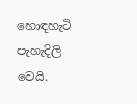හොඳහැටි පැහැදිලි වෙයි.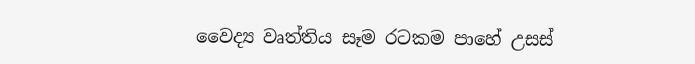වෛද්‍ය වෘත්තිය සෑම රටකම පාහේ උසස්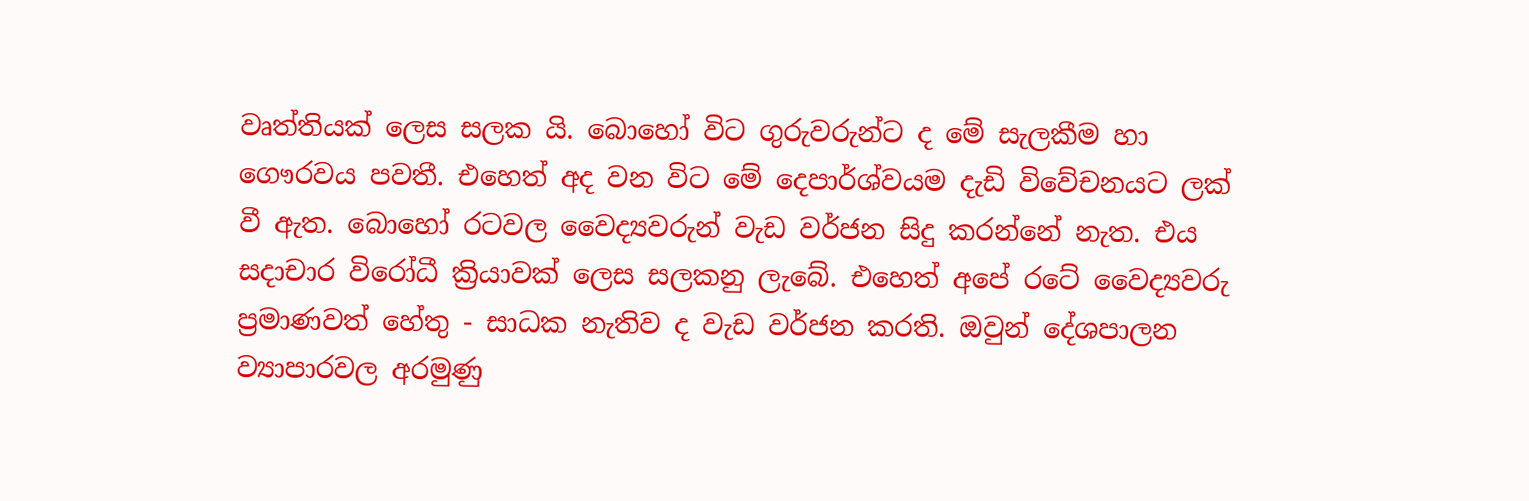වෘත්තියක් ලෙස සලක යි. බොහෝ විට ගුරුවරුන්ට ද මේ සැලකීම හා ගෞරවය පවතී. එහෙත් අද වන විට මේ දෙපාර්ශ්වයම දැඩි විවේචනයට ලක් වී ඇත. බොහෝ රටවල වෛද්‍යවරුන් වැඩ වර්ජන සිදු කරන්නේ නැත. එය සදාචාර විරෝධී ක්‍රියාවක් ලෙස සලකනු ලැබේ. එහෙත් අපේ රටේ වෛද්‍යවරු ප්‍රමාණවත් හේතු - සාධක නැතිව ද වැඩ වර්ජන කරති. ඔවුන් දේශපාලන ව්‍යාපාරවල අරමුණු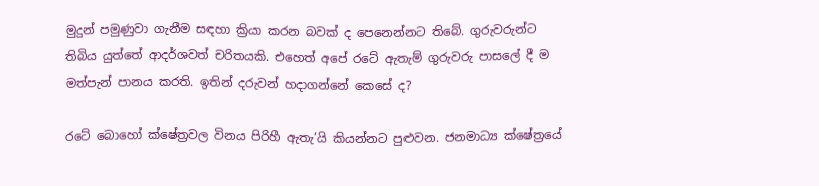මුදුන් පමුණුවා ගැනීම සඳහා ක්‍රියා කරන බවක් ද පෙනෙන්නට තිබේ. ගුරුවරුන්ට තිබිය යුත්තේ ආදර්ශවත් චරිතයකි. එහෙත් අපේ රටේ ඇතැම් ගුරුවරු පාසලේ දී ම මත්පැන් පානය කරති. ඉතින් දරුවන් හදාගන්නේ කෙසේ ද?

රටේ බොහෝ ක්ෂේත්‍රවල විනය පිරිහී ඇතැ’යි කියන්නට පුළුවන. ජනමාධ්‍ය ක්ෂේත්‍රයේ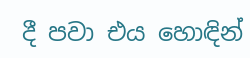දී පවා එය හොඳින්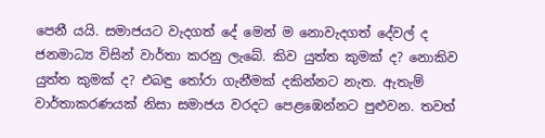පෙනී යයි. සමාජයට වැදගත් දේ මෙන් ම නොවැදගත් දේවල් ද ජනමාධ්‍ය විසින් වාර්තා කරනු ලැබේ. කිව යුත්ත කුමක් ද? නොකිව යුත්ත කුමක් ද? එබඳු තෝරා ගැනීමක් දකින්නට නැත. ඇතැම් වාර්තාකරණයක් නිසා සමාජය වරදට පෙළඹෙන්නට පුළුවන. තවත්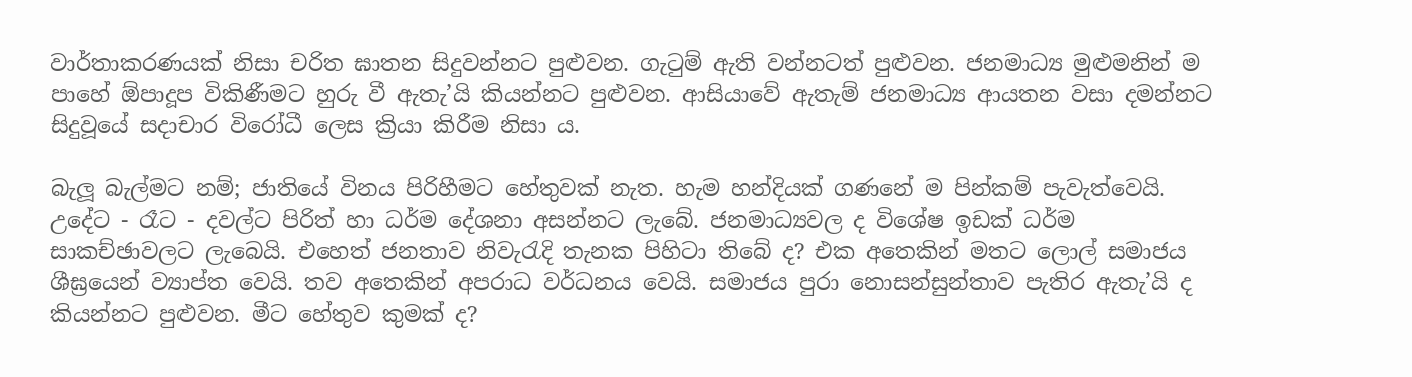වාර්තාකරණයක් නිසා චරිත ඝාතන සිදුවන්නට පුළුවන. ගැටුම් ඇති වන්නටත් පුළුවන. ජනමාධ්‍ය මුළුමනින් ම පාහේ ඕපාදූප විකිණීමට හුරු වී ඇතැ’යි කියන්නට පුළුවන. ආසියාවේ ඇතැම් ජනමාධ්‍ය ආයතන වසා දමන්නට සිදුවූයේ සදාචාර විරෝධී ලෙස ක්‍රියා කිරීම නිසා ය.

බැලූ බැල්මට නම්; ජාතියේ විනය පිරිහීමට හේතුවක් නැත. හැම හන්දියක් ගණනේ ම පින්කම් පැවැත්වෙයි. උදේට - රෑට - දවල්ට පිරිත් හා ධර්ම දේශනා අසන්නට ලැබේ. ජනමාධ්‍යවල ද විශේෂ ඉඩක් ධර්ම සාකච්ඡාවලට ලැබෙයි. එහෙත් ජනතාව නිවැරැදි තැනක පිහිටා තිබේ ද? එක අතෙකින් මතට ලොල් සමාජය ශීඝ්‍රයෙන් ව්‍යාප්ත වෙයි. තව අතෙකින් අපරාධ වර්ධනය වෙයි. සමාජය පුරා නොසන්සුන්තාව පැතිර ඇතැ’යි ද කියන්නට පුළුවන. මීට හේතුව කුමක් ද?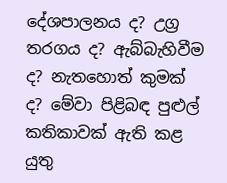දේශපාලනය ද? උග්‍ර තරගය ද? ඇබ්බැහිවීම ද? නැතහොත් කුමක් ද? මේවා පිළිබඳ පුළුල් කතිකාවක් ඇති කළ යුතු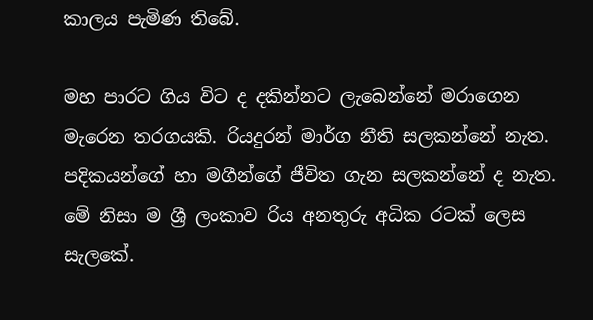කාලය පැමිණ තිබේ.

මහ පාරට ගිය විට ද දකින්නට ලැබෙන්නේ මරාගෙන මැරෙන තරගයකි. රියදුරන් මාර්ග නීති සලකන්නේ නැත. පදිකයන්ගේ හා මගීන්ගේ ජීවිත ගැන සලකන්නේ ද නැත. මේ නිසා ම ශ්‍රී ලංකාව රිය අනතුරු අධික රටක් ලෙස සැලකේ.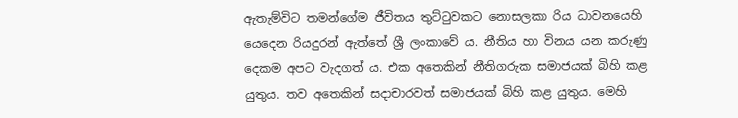ඇතැම්විට තමන්ගේම ජීවිතය තුට්ටුවකට නොසලකා රිය ධාවනයෙහි යෙදෙන රියදුරන් ඇත්තේ ශ්‍රී ලංකාවේ ය. නීතිය හා විනය යන කරුණු දෙකම අපට වැදගත් ය. එක අතෙකින් නීතිගරුක සමාජයක් බිහි කළ යුතුය. තව අතෙකින් සදාචාරවත් සමාජයක් බිහි කළ යුතුය. මෙහි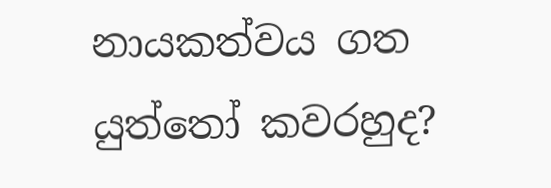නායකත්වය ගත යුත්තෝ කවරහුද?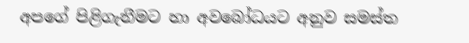අපගේ පිළිගැනීමට හා අවබෝධයට අනුව සමස්ත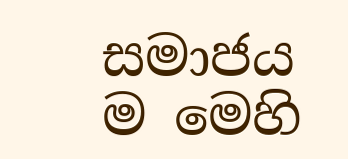සමාජය ම මෙහි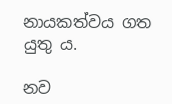නායකත්වය ගත යුතු ය.

නව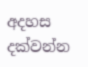අදහස දක්වන්න